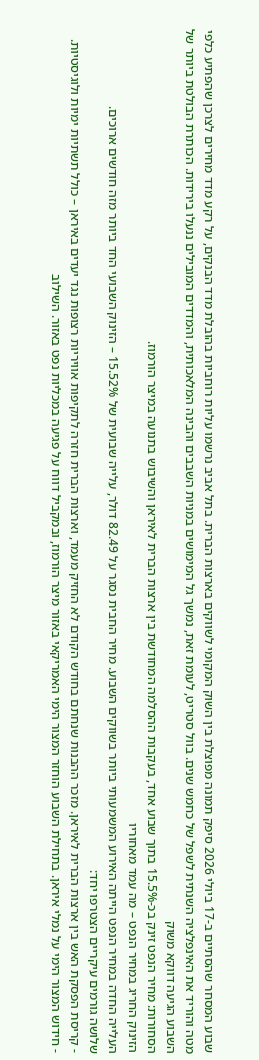שבוע המסחר שהסתיים ב-17 ביולי 2026 סיפק תמונה מפוצלת בין השוק המקומי לשווקים בארצות הברית. בתל אביב נרשמו עליות רוחביות בהובלת מדד הבנקים, על רקע מדד מחירים לצרכן שהפתיע כלפי מטה והוריד את האינפלציה השנתית לשפל של כחמש שנים. בוול סטריט, לעומת זאת, נמשך גל המימושים במניות השבבים והבינה המלאכותית, והמדדים המובילים ננעלו בירידות. הכותרת הבולטת ביותר של השבוע הגיעה דווקא משוק
הסחורות: מחיר הנפט זינק בכ-15.5% בתוך שבוע אחד, בעקבות ההסלמה המחודשת בין ארצות הברית לאיראן והשיבוש בתנועה במיצר הורמוז.
הזינוק החריג במחיר הנפט – מה עמד מאחוריו
העלייה החדה במחיר הנפט הייתה האירוע המשמעותי ביותר בשווקים השבוע. מחיר החבית נסגר על 82.49 דולר, עלייה שבועית של 15.52% – הזינוק השבועי החד ביותר מזה חודשים ארוכים.
שלושה גורמים עיקריים הצטרפו יחד:
- קריסת הפסקת האש בין ארצות הברית לאיראן. מזכר ההבנות שנחתם בחודש הקודם לא החזיק מעמד, וארצות הברית חזרה לתקיפות אוויריות רצופות נגד יעדים באיראן – כולל תשתיות ימיות ולוגיסטיות.
- חידוש המצור הימי על נמלי איראן. בתחילת השבוע הוחזר המצור הימי האמריקאי באזור מיצר הורמוז, ובמקביל דווח על פגיעה במכליות נפט באזור. השילוב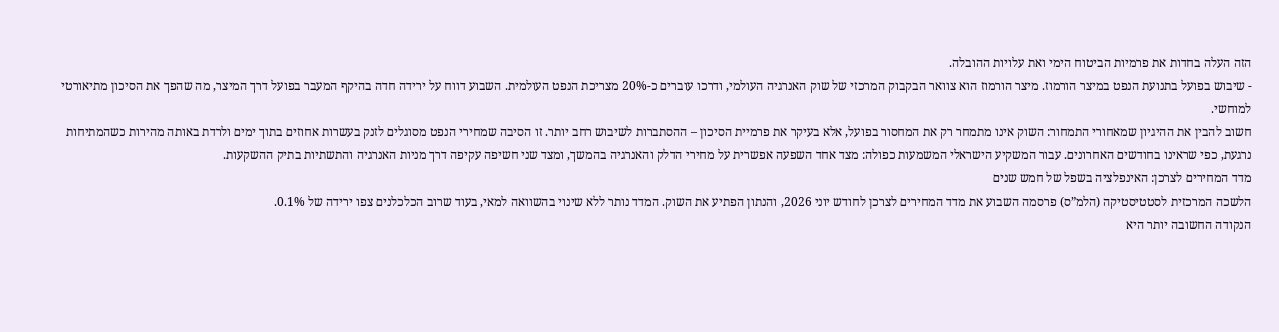הזה העלה בחדות את פרמיות הביטוח הימי ואת עלויות ההובלה.
- שיבוש בפועל בתנועת הנפט במיצר הורמוז. מיצר הורמוז הוא צוואר הבקבוק המרכזי של שוק האנרגיה העולמי, ודרכו עוברים כ-20% מצריכת הנפט העולמית. השבוע דווח על ירידה חדה בהיקף המעבר בפועל דרך המיצר, מה שהפך את הסיכון מתיאורטי למוחשי.
חשוב להבין את ההיגיון שמאחורי התמחור: השוק אינו מתמחר רק את המחסור בפועל, אלא בעיקר את פרמיית הסיכון – ההסתברות לשיבוש רחב יותר. זו הסיבה שמחירי הנפט מסוגלים לזנק בעשרות אחוזים בתוך ימים ולרדת באותה מהירות כשהמתיחות נרגעת, כפי שראינו בחודשים האחרונים. עבור המשקיע הישראלי המשמעות כפולה: מצד אחד השפעה אפשרית על מחירי הדלק והאנרגיה בהמשך, ומצד שני חשיפה עקיפה דרך מניות האנרגיה והתשתיות בתיק ההשקעות.
מדד המחירים לצרכן: האינפלציה בשפל של חמש שנים
הלשכה המרכזית לסטטיסטיקה (הלמ”ס) פרסמה השבוע את מדד המחירים לצרכן לחודש יוני 2026, והנתון הפתיע את השוק. המדד נותר ללא שינוי בהשוואה למאי, בעוד שרוב הכלכלנים צפו ירידה של 0.1%.
הנקודה החשובה יותר היא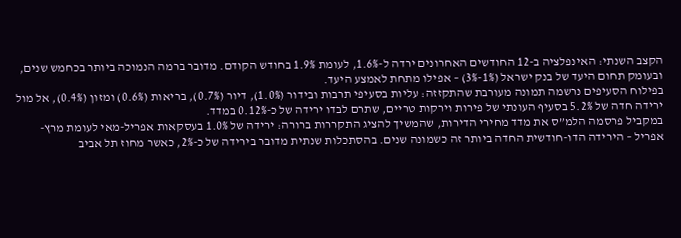הקצב השנתי: האינפלציה ב-12 החודשים האחרונים ירדה ל-1.6%, לעומת 1.9% בחודש הקודם. מדובר ברמה הנמוכה ביותר בכחמש שנים, ובעומק תחום היעד של בנק ישראל (1%-3%) – אפילו מתחת לאמצע היעד.
בפילוח הסעיפים נרשמה תמונה מעורבת שהתקזזה: עליות בסעיפי תרבות ובידור (1.0%), דיור (0.7%), בריאות (0.6%) ומזון (0.4%), אל מול ירידה חדה של 5.2% בסעיף העונתי של פירות וירקות טריים, שתרם לבדו ירידה של כ-0.12% במדד.
במקביל פרסמה הלמ”ס את מדד מחירי הדירות, שהמשיך להציג התקררות ברורה: ירידה של 1.0% בעסקאות אפריל-מאי לעומת מרץ-אפריל – הירידה הדו-חודשית החדה ביותר זה כשמונה שנים. בהסתכלות שנתית מדובר בירידה של כ-2%, כאשר מחוז תל אביב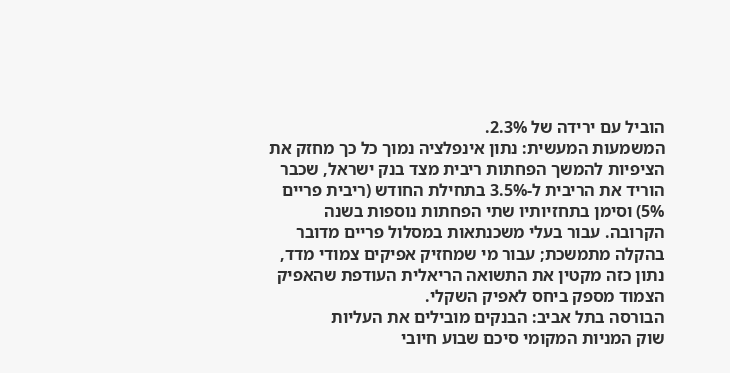הוביל עם ירידה של 2.3%.
המשמעות המעשית: נתון אינפלציה נמוך כל כך מחזק את הציפיות להמשך הפחתות ריבית מצד בנק ישראל, שכבר הוריד את הריבית ל-3.5% בתחילת החודש (ריבית פריים 5%) וסימן בתחזיותיו שתי הפחתות נוספות בשנה הקרובה. עבור בעלי משכנתאות במסלול פריים מדובר בהקלה מתמשכת; עבור מי שמחזיק אפיקים צמודי מדד, נתון כזה מקטין את התשואה הריאלית העודפת שהאפיק הצמוד מספק ביחס לאפיק השקלי.
הבורסה בתל אביב: הבנקים מובילים את העליות
שוק המניות המקומי סיכם שבוע חיובי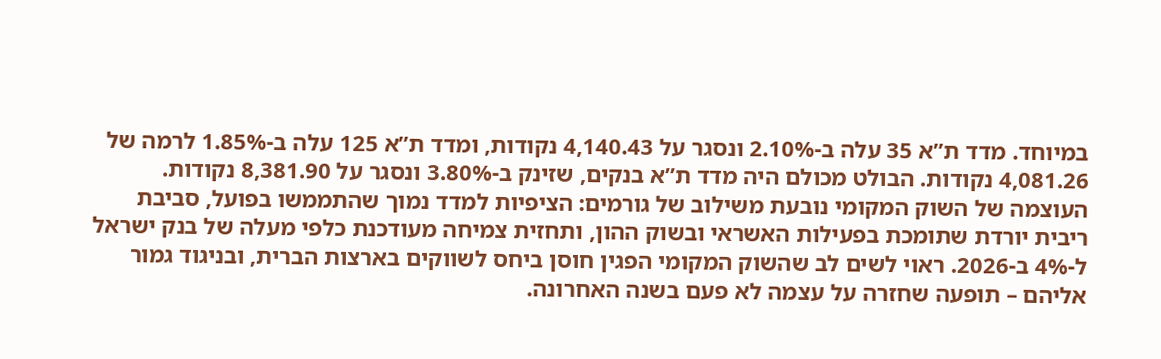במיוחד. מדד ת”א 35 עלה ב-2.10% ונסגר על 4,140.43 נקודות, ומדד ת”א 125 עלה ב-1.85% לרמה של 4,081.26 נקודות. הבולט מכולם היה מדד ת”א בנקים, שזינק ב-3.80% ונסגר על 8,381.90 נקודות.
העוצמה של השוק המקומי נובעת משילוב של גורמים: הציפיות למדד נמוך שהתממשו בפועל, סביבת ריבית יורדת שתומכת בפעילות האשראי ובשוק ההון, ותחזית צמיחה מעודכנת כלפי מעלה של בנק ישראל ל-4% ב-2026. ראוי לשים לב שהשוק המקומי הפגין חוסן ביחס לשווקים בארצות הברית, ובניגוד גמור אליהם – תופעה שחזרה על עצמה לא פעם בשנה האחרונה.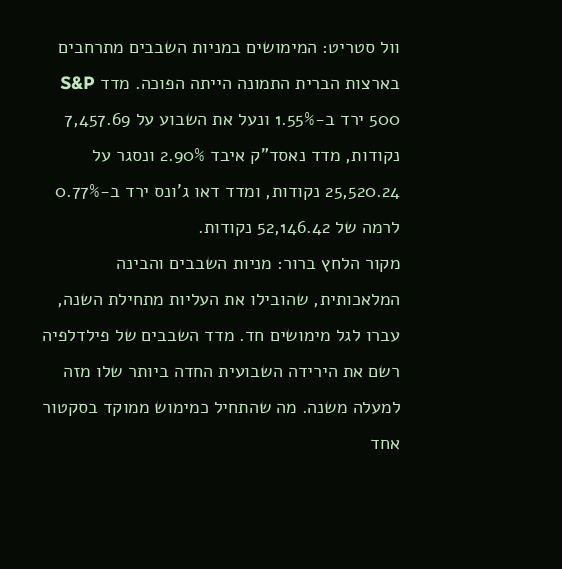וול סטריט: המימושים במניות השבבים מתרחבים
בארצות הברית התמונה הייתה הפוכה. מדד S&P 500 ירד ב-1.55% ונעל את השבוע על 7,457.69 נקודות, מדד נאסד”ק איבד 2.90% ונסגר על 25,520.24 נקודות, ומדד דאו ג’ונס ירד ב-0.77% לרמה של 52,146.42 נקודות.
מקור הלחץ ברור: מניות השבבים והבינה המלאכותית, שהובילו את העליות מתחילת השנה, עברו לגל מימושים חד. מדד השבבים של פילדלפיה רשם את הירידה השבועית החדה ביותר שלו מזה למעלה משנה. מה שהתחיל כמימוש ממוקד בסקטור אחד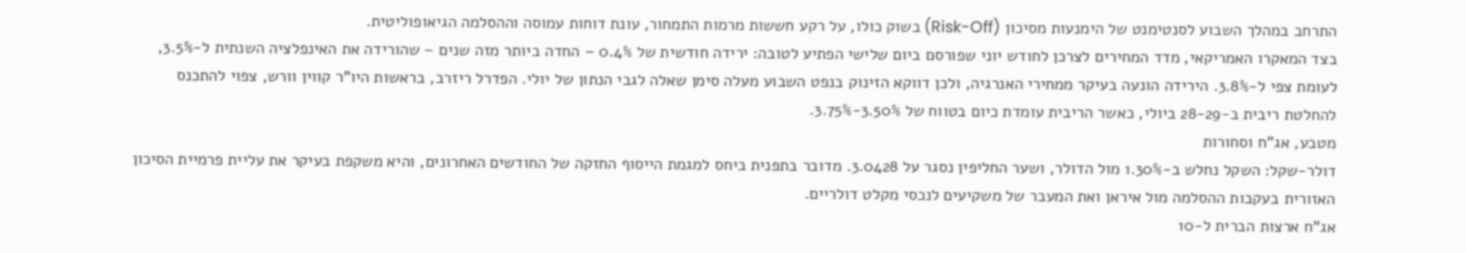התרחב במהלך השבוע לסנטימנט של הימנעות מסיכון (Risk-Off) בשוק כולו, על רקע חששות מרמות התמחור, עונת דוחות עמוסה וההסלמה הגיאופוליטית.
בצד המאקרו האמריקאי, מדד המחירים לצרכן לחודש יוני שפורסם ביום שלישי הפתיע לטובה: ירידה חודשית של 0.4% – החדה ביותר מזה שנים – שהורידה את האינפלציה השנתית ל-3.5%, לעומת צפי ל-3.8%. הירידה הונעה בעיקר ממחירי האנרגיה, ולכן דווקא הזינוק בנפט השבוע מעלה סימן שאלה לגבי הנתון של יולי. הפדרל ריזרב, בראשות היו”ר קווין וורש, צפוי להתכנס להחלטת ריבית ב-28-29 ביולי, כאשר הריבית עומדת כיום בטווח של 3.50%-3.75%.
מטבע, אג”ח וסחורות
דולר-שקל: השקל נחלש ב-1.30% מול הדולר, ושער החליפין נסגר על 3.0428. מדובר בתפנית ביחס למגמת הייסוף החזקה של החודשים האחרונים, והיא משקפת בעיקר את עליית פרמיית הסיכון האזורית בעקבות ההסלמה מול איראן ואת המעבר של משקיעים לנכסי מקלט דולריים.
אג”ח ארצות הברית ל-10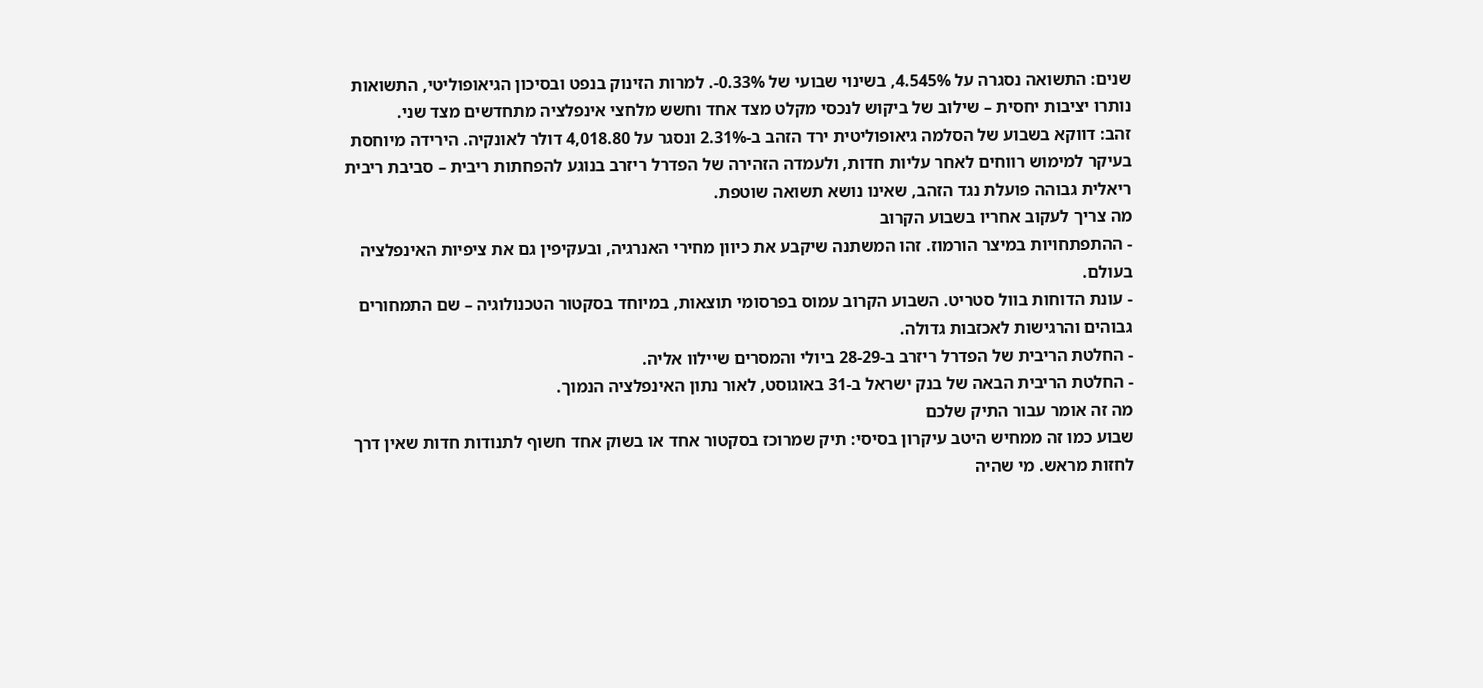שנים: התשואה נסגרה על 4.545%, בשינוי שבועי של 0.33%-. למרות הזינוק בנפט ובסיכון הגיאופוליטי, התשואות נותרו יציבות יחסית – שילוב של ביקוש לנכסי מקלט מצד אחד וחשש מלחצי אינפלציה מתחדשים מצד שני.
זהב: דווקא בשבוע של הסלמה גיאופוליטית ירד הזהב ב-2.31% ונסגר על 4,018.80 דולר לאונקיה. הירידה מיוחסת בעיקר למימוש רווחים לאחר עליות חדות, ולעמדה הזהירה של הפדרל ריזרב בנוגע להפחתות ריבית – סביבת ריבית ריאלית גבוהה פועלת נגד הזהב, שאינו נושא תשואה שוטפת.
מה צריך לעקוב אחריו בשבוע הקרוב
- ההתפתחויות במיצר הורמוז. זהו המשתנה שיקבע את כיוון מחירי האנרגיה, ובעקיפין גם את ציפיות האינפלציה בעולם.
- עונת הדוחות בוול סטריט. השבוע הקרוב עמוס בפרסומי תוצאות, במיוחד בסקטור הטכנולוגיה – שם התמחורים גבוהים והרגישות לאכזבות גדולה.
- החלטת הריבית של הפדרל ריזרב ב-28-29 ביולי והמסרים שיילוו אליה.
- החלטת הריבית הבאה של בנק ישראל ב-31 באוגוסט, לאור נתון האינפלציה הנמוך.
מה זה אומר עבור התיק שלכם
שבוע כמו זה ממחיש היטב עיקרון בסיסי: תיק שמרוכז בסקטור אחד או בשוק אחד חשוף לתנודות חדות שאין דרך לחזות מראש. מי שהיה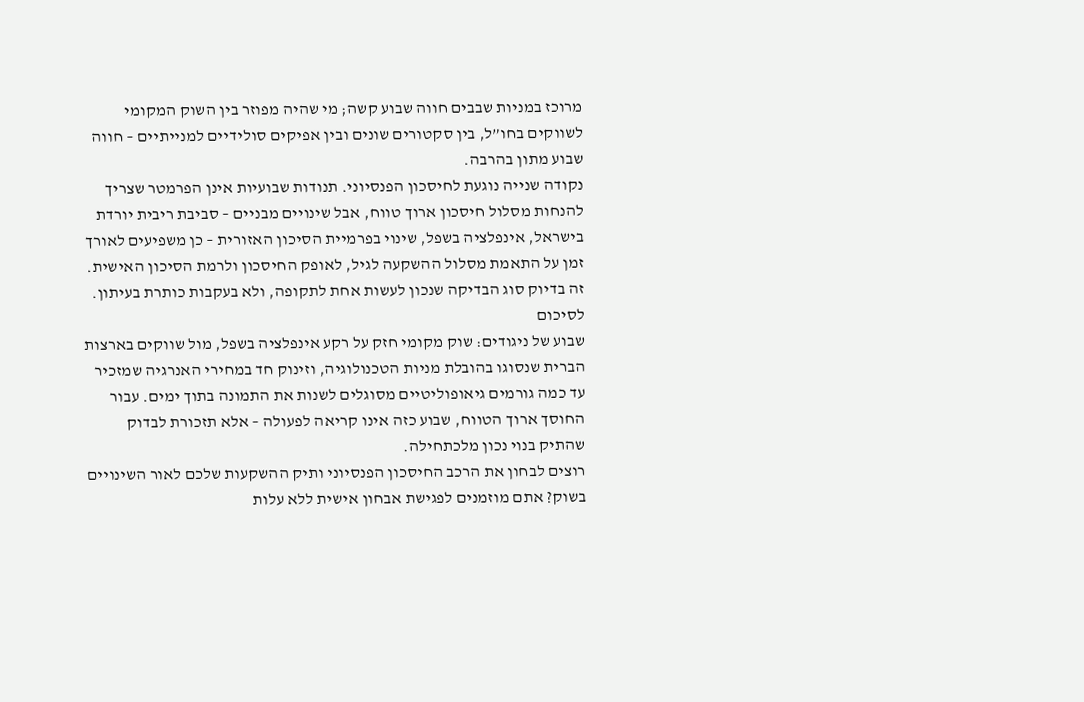מרוכז במניות שבבים חווה שבוע קשה; מי שהיה מפוזר בין השוק המקומי לשווקים בחו”ל, בין סקטורים שונים ובין אפיקים סולידיים למנייתיים – חווה שבוע מתון בהרבה.
נקודה שנייה נוגעת לחיסכון הפנסיוני. תנודות שבועיות אינן הפרמטר שצריך להנחות מסלול חיסכון ארוך טווח, אבל שינויים מבניים – סביבת ריבית יורדת בישראל, אינפלציה בשפל, שינוי בפרמיית הסיכון האזורית – כן משפיעים לאורך זמן על התאמת מסלול ההשקעה לגיל, לאופק החיסכון ולרמת הסיכון האישית. זה בדיוק סוג הבדיקה שנכון לעשות אחת לתקופה, ולא בעקבות כותרת בעיתון.
לסיכום
שבוע של ניגודים: שוק מקומי חזק על רקע אינפלציה בשפל, מול שווקים בארצות הברית שנסוגו בהובלת מניות הטכנולוגיה, וזינוק חד במחירי האנרגיה שמזכיר עד כמה גורמים גיאופוליטיים מסוגלים לשנות את התמונה בתוך ימים. עבור החוסך ארוך הטווח, שבוע כזה אינו קריאה לפעולה – אלא תזכורת לבדוק שהתיק בנוי נכון מלכתחילה.
רוצים לבחון את הרכב החיסכון הפנסיוני ותיק ההשקעות שלכם לאור השינויים בשוק? אתם מוזמנים לפגישת אבחון אישית ללא עלות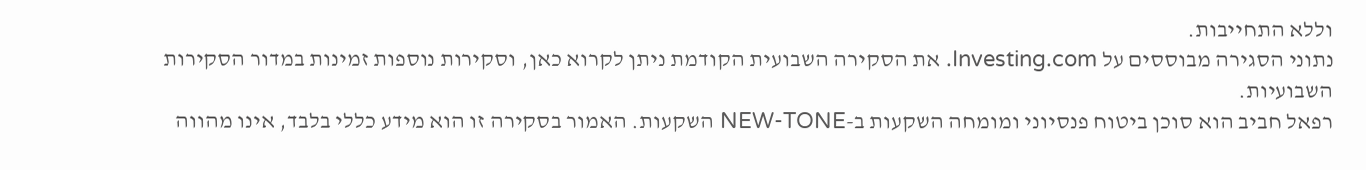וללא התחייבות.
נתוני הסגירה מבוססים על Investing.com. את הסקירה השבועית הקודמת ניתן לקרוא כאן, וסקירות נוספות זמינות במדור הסקירות השבועיות.
רפאל חביב הוא סוכן ביטוח פנסיוני ומומחה השקעות ב-NEW-TONE השקעות. האמור בסקירה זו הוא מידע כללי בלבד, אינו מהווה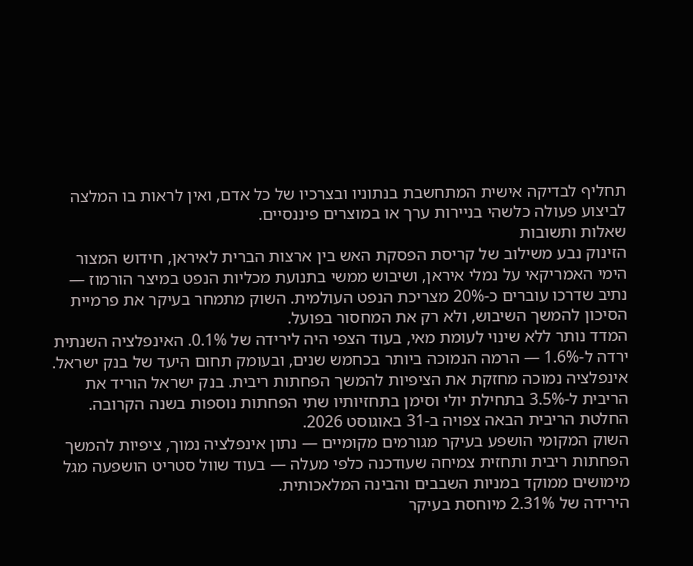תחליף לבדיקה אישית המתחשבת בנתוניו ובצרכיו של כל אדם, ואין לראות בו המלצה לביצוע פעולה כלשהי בניירות ערך או במוצרים פיננסיים.
שאלות ותשובות
הזינוק נבע משילוב של קריסת הפסקת האש בין ארצות הברית לאיראן, חידוש המצור הימי האמריקאי על נמלי איראן, ושיבוש ממשי בתנועת מכליות הנפט במיצר הורמוז — נתיב שדרכו עוברים כ-20% מצריכת הנפט העולמית. השוק מתמחר בעיקר את פרמיית הסיכון להמשך השיבוש, ולא רק את המחסור בפועל.
המדד נותר ללא שינוי לעומת מאי, בעוד הצפי היה לירידה של 0.1%. האינפלציה השנתית ירדה ל-1.6% — הרמה הנמוכה ביותר בכחמש שנים, ובעומק תחום היעד של בנק ישראל.
אינפלציה נמוכה מחזקת את הציפיות להמשך הפחתות ריבית. בנק ישראל הוריד את הריבית ל-3.5% בתחילת יולי וסימן בתחזיותיו שתי הפחתות נוספות בשנה הקרובה. החלטת הריבית הבאה צפויה ב-31 באוגוסט 2026.
השוק המקומי הושפע בעיקר מגורמים מקומיים — נתון אינפלציה נמוך, ציפיות להמשך הפחתות ריבית ותחזית צמיחה שעודכנה כלפי מעלה — בעוד שוול סטריט הושפעה מגל מימושים ממוקד במניות השבבים והבינה המלאכותית.
הירידה של 2.31% מיוחסת בעיקר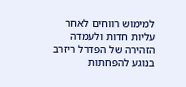למימוש רווחים לאחר עליות חדות ולעמדה הזהירה של הפדרל ריזרב בנוגע להפחתות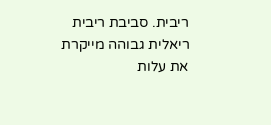ריבית. סביבת ריבית ריאלית גבוהה מייקרת את עלות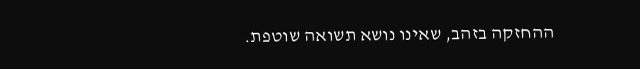ההחזקה בזהב, שאינו נושא תשואה שוטפת.